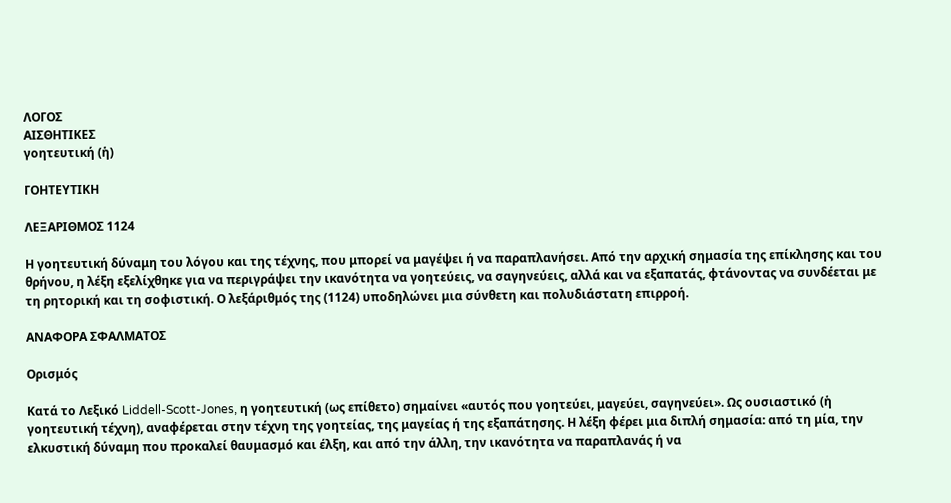ΛΟΓΟΣ
ΑΙΣΘΗΤΙΚΕΣ
γοητευτική (ἡ)

ΓΟΗΤΕΥΤΙΚΗ

ΛΕΞΑΡΙΘΜΟΣ 1124

Η γοητευτική δύναμη του λόγου και της τέχνης, που μπορεί να μαγέψει ή να παραπλανήσει. Από την αρχική σημασία της επίκλησης και του θρήνου, η λέξη εξελίχθηκε για να περιγράψει την ικανότητα να γοητεύεις, να σαγηνεύεις, αλλά και να εξαπατάς, φτάνοντας να συνδέεται με τη ρητορική και τη σοφιστική. Ο λεξάριθμός της (1124) υποδηλώνει μια σύνθετη και πολυδιάστατη επιρροή.

ΑΝΑΦΟΡΑ ΣΦΑΛΜΑΤΟΣ

Ορισμός

Κατά το Λεξικό Liddell-Scott-Jones, η γοητευτική (ως επίθετο) σημαίνει «αυτός που γοητεύει, μαγεύει, σαγηνεύει». Ως ουσιαστικό (ἡ γοητευτική τέχνη), αναφέρεται στην τέχνη της γοητείας, της μαγείας ή της εξαπάτησης. Η λέξη φέρει μια διπλή σημασία: από τη μία, την ελκυστική δύναμη που προκαλεί θαυμασμό και έλξη, και από την άλλη, την ικανότητα να παραπλανάς ή να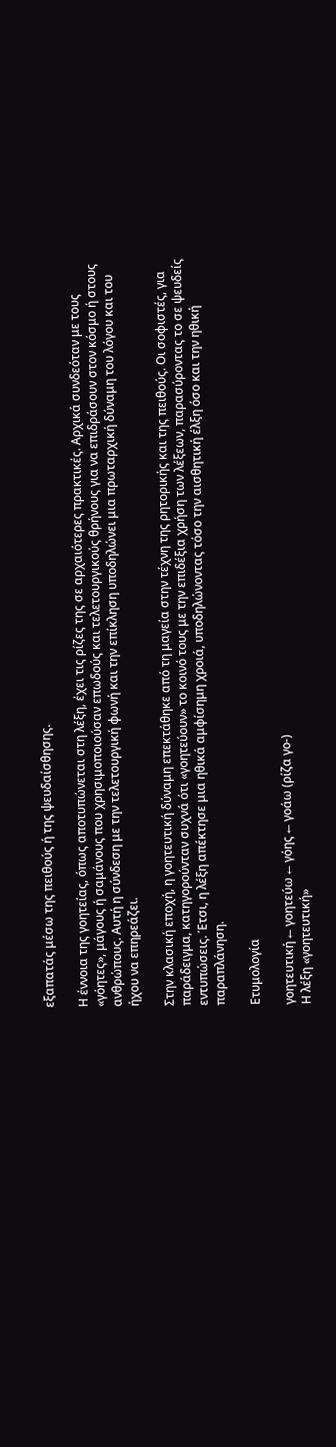εξαπατάς μέσω της πειθούς ή της ψευδαίσθησης.

Η έννοια της γοητείας, όπως αποτυπώνεται στη λέξη, έχει τις ρίζες της σε αρχαιότερες πρακτικές. Αρχικά συνδεόταν με τους «γόητες», μάγους ή σαμάνους που χρησιμοποιούσαν επωδούς και τελετουργικούς θρήνους για να επιδράσουν στον κόσμο ή στους ανθρώπους. Αυτή η σύνδεση με την τελετουργική φωνή και την επίκληση υποδηλώνει μια πρωταρχική δύναμη του λόγου και του ήχου να επηρεάζει.

Στην κλασική εποχή, η γοητευτική δύναμη επεκτάθηκε από τη μαγεία στην τέχνη της ρητορικής και της πειθούς. Οι σοφιστές, για παράδειγμα, κατηγορούνταν συχνά ότι «γοητεύουν» το κοινό τους με την επιδέξια χρήση των λέξεων, παρασύροντας το σε ψευδείς εντυπώσεις. Έτσι, η λέξη απέκτησε μια ηθικά αμφίσημη χροιά, υποδηλώνοντας τόσο την αισθητική έλξη όσο και την ηθική παραπλάνηση.

Ετυμολογία

γοητευτική ← γοητεύω ← γόης ← γοάω (ρίζα γο-)
Η λέξη «γοητευτική»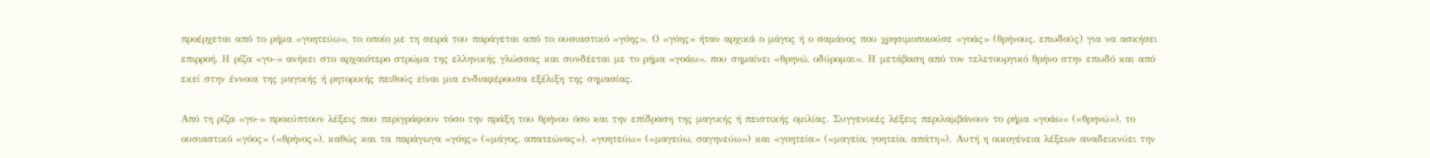προέρχεται από το ρήμα «γοητεύω», το οποίο με τη σειρά του παράγεται από το ουσιαστικό «γόης». Ο «γόης» ήταν αρχικά ο μάγος ή ο σαμάνος που χρησιμοποιούσε «γοάς» (θρήνους, επωδούς) για να ασκήσει επιρροή. Η ρίζα «γο-» ανήκει στο αρχαιότερο στρώμα της ελληνικής γλώσσας και συνδέεται με το ρήμα «γοάω», που σημαίνει «θρηνώ, οδύρομαι». Η μετάβαση από τον τελετουργικό θρήνο στην επωδό και από εκεί στην έννοια της μαγικής ή ρητορικής πειθούς είναι μια ενδιαφέρουσα εξέλιξη της σημασίας.

Από τη ρίζα «γο-» προκύπτουν λέξεις που περιγράφουν τόσο την πράξη του θρήνου όσο και την επίδραση της μαγικής ή πειστικής ομιλίας. Συγγενικές λέξεις περιλαμβάνουν το ρήμα «γοάω» («θρηνώ»), το ουσιαστικό «γόος» («θρήνος»), καθώς και τα παράγωγα «γόης» («μάγος, απατεώνας»), «γοητεύω» («μαγεύω, σαγηνεύω») και «γοητεία» («μαγεία, γοητεία, απάτη»). Αυτή η οικογένεια λέξεων αναδεικνύει την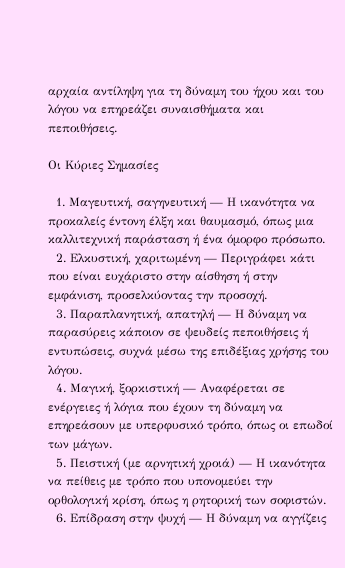αρχαία αντίληψη για τη δύναμη του ήχου και του λόγου να επηρεάζει συναισθήματα και πεποιθήσεις.

Οι Κύριες Σημασίες

  1. Μαγευτική, σαγηνευτική — Η ικανότητα να προκαλείς έντονη έλξη και θαυμασμό, όπως μια καλλιτεχνική παράσταση ή ένα όμορφο πρόσωπο.
  2. Ελκυστική, χαριτωμένη — Περιγράφει κάτι που είναι ευχάριστο στην αίσθηση ή στην εμφάνιση, προσελκύοντας την προσοχή.
  3. Παραπλανητική, απατηλή — Η δύναμη να παρασύρεις κάποιον σε ψευδείς πεποιθήσεις ή εντυπώσεις, συχνά μέσω της επιδέξιας χρήσης του λόγου.
  4. Μαγική, ξορκιστική — Αναφέρεται σε ενέργειες ή λόγια που έχουν τη δύναμη να επηρεάσουν με υπερφυσικό τρόπο, όπως οι επωδοί των μάγων.
  5. Πειστική (με αρνητική χροιά) — Η ικανότητα να πείθεις με τρόπο που υπονομεύει την ορθολογική κρίση, όπως η ρητορική των σοφιστών.
  6. Επίδραση στην ψυχή — Η δύναμη να αγγίζεις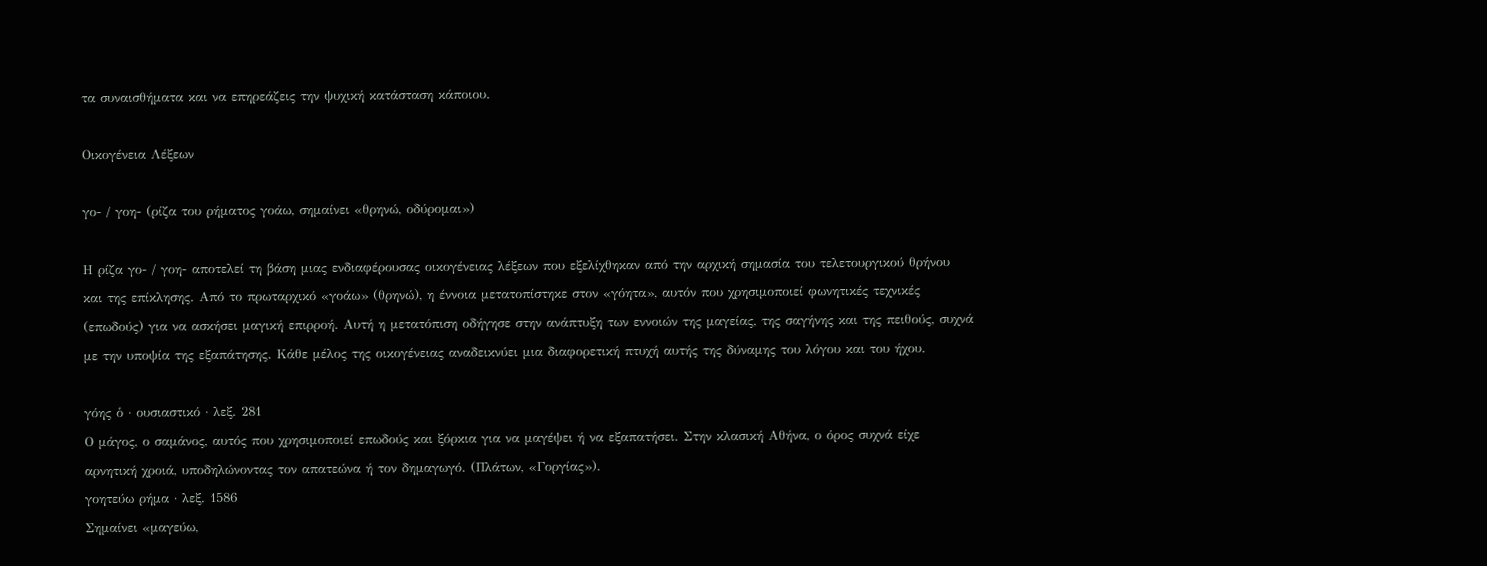τα συναισθήματα και να επηρεάζεις την ψυχική κατάσταση κάποιου.

Οικογένεια Λέξεων

γο- / γοη- (ρίζα του ρήματος γοάω, σημαίνει «θρηνώ, οδύρομαι»)

Η ρίζα γο- / γοη- αποτελεί τη βάση μιας ενδιαφέρουσας οικογένειας λέξεων που εξελίχθηκαν από την αρχική σημασία του τελετουργικού θρήνου και της επίκλησης. Από το πρωταρχικό «γοάω» (θρηνώ), η έννοια μετατοπίστηκε στον «γόητα», αυτόν που χρησιμοποιεί φωνητικές τεχνικές (επωδούς) για να ασκήσει μαγική επιρροή. Αυτή η μετατόπιση οδήγησε στην ανάπτυξη των εννοιών της μαγείας, της σαγήνης και της πειθούς, συχνά με την υποψία της εξαπάτησης. Κάθε μέλος της οικογένειας αναδεικνύει μια διαφορετική πτυχή αυτής της δύναμης του λόγου και του ήχου.

γόης ὁ · ουσιαστικό · λεξ. 281
Ο μάγος, ο σαμάνος, αυτός που χρησιμοποιεί επωδούς και ξόρκια για να μαγέψει ή να εξαπατήσει. Στην κλασική Αθήνα, ο όρος συχνά είχε αρνητική χροιά, υποδηλώνοντας τον απατεώνα ή τον δημαγωγό. (Πλάτων, «Γοργίας»).
γοητεύω ρήμα · λεξ. 1586
Σημαίνει «μαγεύω,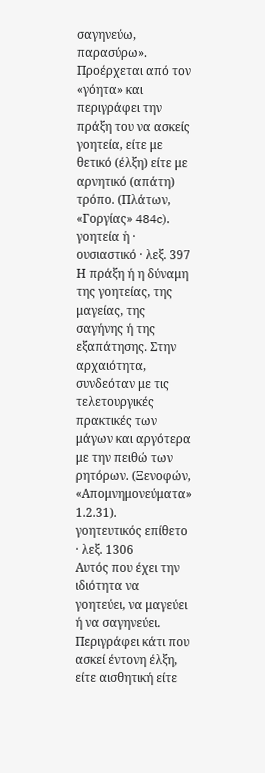σαγηνεύω, παρασύρω». Προέρχεται από τον «γόητα» και περιγράφει την πράξη του να ασκείς γοητεία, είτε με θετικό (έλξη) είτε με αρνητικό (απάτη) τρόπο. (Πλάτων, «Γοργίας» 484c).
γοητεία ἡ · ουσιαστικό · λεξ. 397
Η πράξη ή η δύναμη της γοητείας, της μαγείας, της σαγήνης ή της εξαπάτησης. Στην αρχαιότητα, συνδεόταν με τις τελετουργικές πρακτικές των μάγων και αργότερα με την πειθώ των ρητόρων. (Ξενοφών, «Απομνημονεύματα» 1.2.31).
γοητευτικός επίθετο · λεξ. 1306
Αυτός που έχει την ιδιότητα να γοητεύει, να μαγεύει ή να σαγηνεύει. Περιγράφει κάτι που ασκεί έντονη έλξη, είτε αισθητική είτε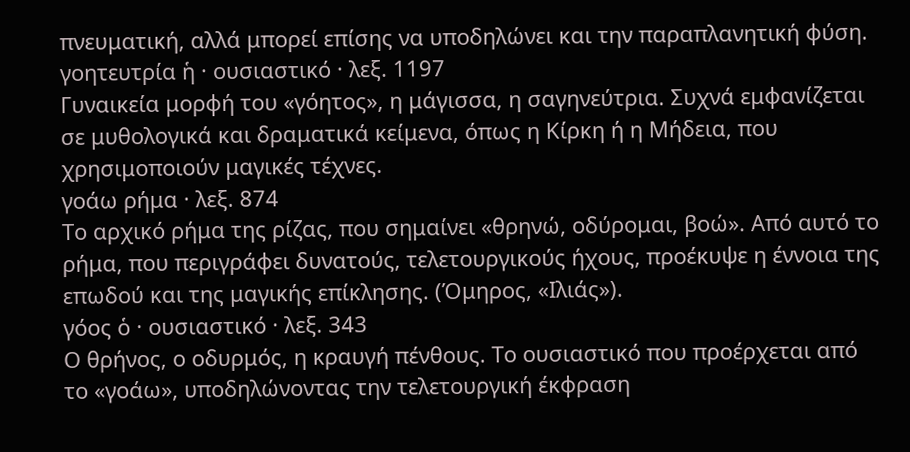πνευματική, αλλά μπορεί επίσης να υποδηλώνει και την παραπλανητική φύση.
γοητευτρία ἡ · ουσιαστικό · λεξ. 1197
Γυναικεία μορφή του «γόητος», η μάγισσα, η σαγηνεύτρια. Συχνά εμφανίζεται σε μυθολογικά και δραματικά κείμενα, όπως η Κίρκη ή η Μήδεια, που χρησιμοποιούν μαγικές τέχνες.
γοάω ρήμα · λεξ. 874
Το αρχικό ρήμα της ρίζας, που σημαίνει «θρηνώ, οδύρομαι, βοώ». Από αυτό το ρήμα, που περιγράφει δυνατούς, τελετουργικούς ήχους, προέκυψε η έννοια της επωδού και της μαγικής επίκλησης. (Όμηρος, «Ιλιάς»).
γόος ὁ · ουσιαστικό · λεξ. 343
Ο θρήνος, ο οδυρμός, η κραυγή πένθους. Το ουσιαστικό που προέρχεται από το «γοάω», υποδηλώνοντας την τελετουργική έκφραση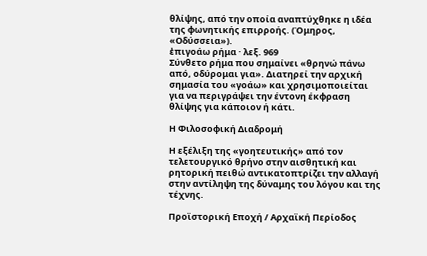θλίψης, από την οποία αναπτύχθηκε η ιδέα της φωνητικής επιρροής. (Όμηρος, «Οδύσσεια»).
ἐπιγοάω ρήμα · λεξ. 969
Σύνθετο ρήμα που σημαίνει «θρηνώ πάνω από, οδύρομαι για». Διατηρεί την αρχική σημασία του «γοάω» και χρησιμοποιείται για να περιγράψει την έντονη έκφραση θλίψης για κάποιον ή κάτι.

Η Φιλοσοφική Διαδρομή

Η εξέλιξη της «γοητευτικής» από τον τελετουργικό θρήνο στην αισθητική και ρητορική πειθώ αντικατοπτρίζει την αλλαγή στην αντίληψη της δύναμης του λόγου και της τέχνης.

Προϊστορική Εποχή / Αρχαϊκή Περίοδος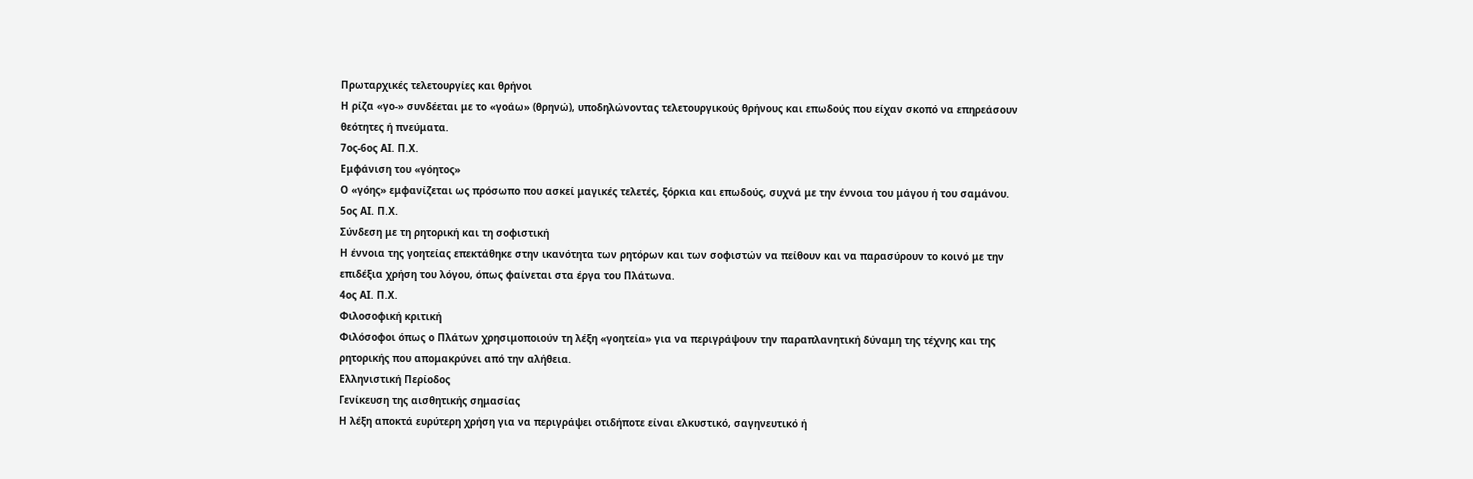Πρωταρχικές τελετουργίες και θρήνοι
Η ρίζα «γο-» συνδέεται με το «γοάω» (θρηνώ), υποδηλώνοντας τελετουργικούς θρήνους και επωδούς που είχαν σκοπό να επηρεάσουν θεότητες ή πνεύματα.
7ος-6ος ΑΙ. Π.Χ.
Εμφάνιση του «γόητος»
Ο «γόης» εμφανίζεται ως πρόσωπο που ασκεί μαγικές τελετές, ξόρκια και επωδούς, συχνά με την έννοια του μάγου ή του σαμάνου.
5ος ΑΙ. Π.Χ.
Σύνδεση με τη ρητορική και τη σοφιστική
Η έννοια της γοητείας επεκτάθηκε στην ικανότητα των ρητόρων και των σοφιστών να πείθουν και να παρασύρουν το κοινό με την επιδέξια χρήση του λόγου, όπως φαίνεται στα έργα του Πλάτωνα.
4ος ΑΙ. Π.Χ.
Φιλοσοφική κριτική
Φιλόσοφοι όπως ο Πλάτων χρησιμοποιούν τη λέξη «γοητεία» για να περιγράψουν την παραπλανητική δύναμη της τέχνης και της ρητορικής που απομακρύνει από την αλήθεια.
Ελληνιστική Περίοδος
Γενίκευση της αισθητικής σημασίας
Η λέξη αποκτά ευρύτερη χρήση για να περιγράψει οτιδήποτε είναι ελκυστικό, σαγηνευτικό ή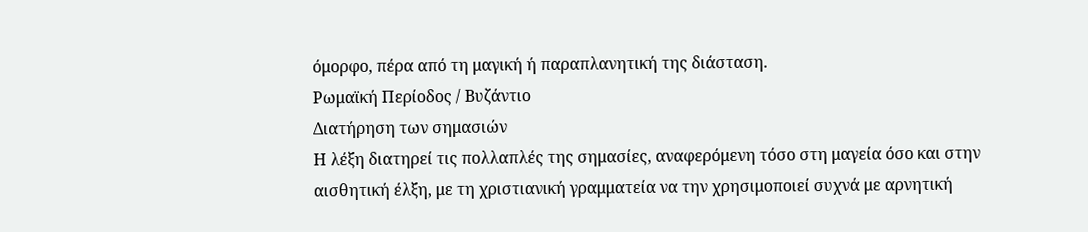όμορφο, πέρα από τη μαγική ή παραπλανητική της διάσταση.
Ρωμαϊκή Περίοδος / Βυζάντιο
Διατήρηση των σημασιών
Η λέξη διατηρεί τις πολλαπλές της σημασίες, αναφερόμενη τόσο στη μαγεία όσο και στην αισθητική έλξη, με τη χριστιανική γραμματεία να την χρησιμοποιεί συχνά με αρνητική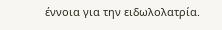έννοια για την ειδωλολατρία.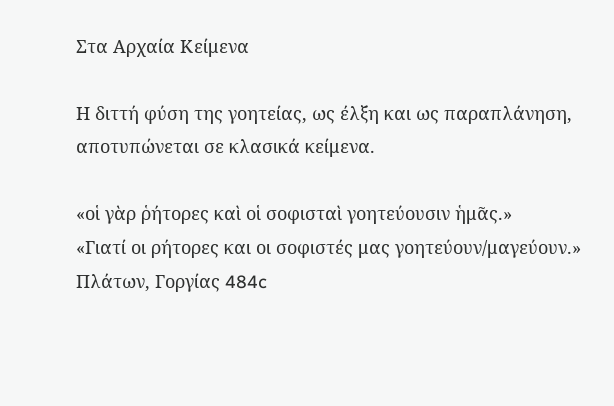Στα Αρχαία Κείμενα

Η διττή φύση της γοητείας, ως έλξη και ως παραπλάνηση, αποτυπώνεται σε κλασικά κείμενα.

«οἱ γὰρ ῥήτορες καὶ οἱ σοφισταὶ γοητεύουσιν ἡμᾶς.»
«Γιατί οι ρήτορες και οι σοφιστές μας γοητεύουν/μαγεύουν.»
Πλάτων, Γοργίας 484c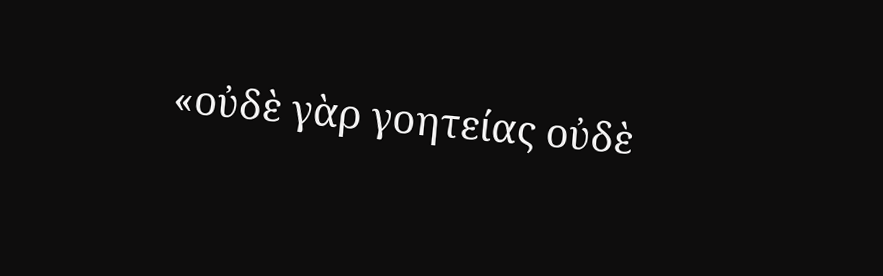«οὐδὲ γὰρ γοητείας οὐδὲ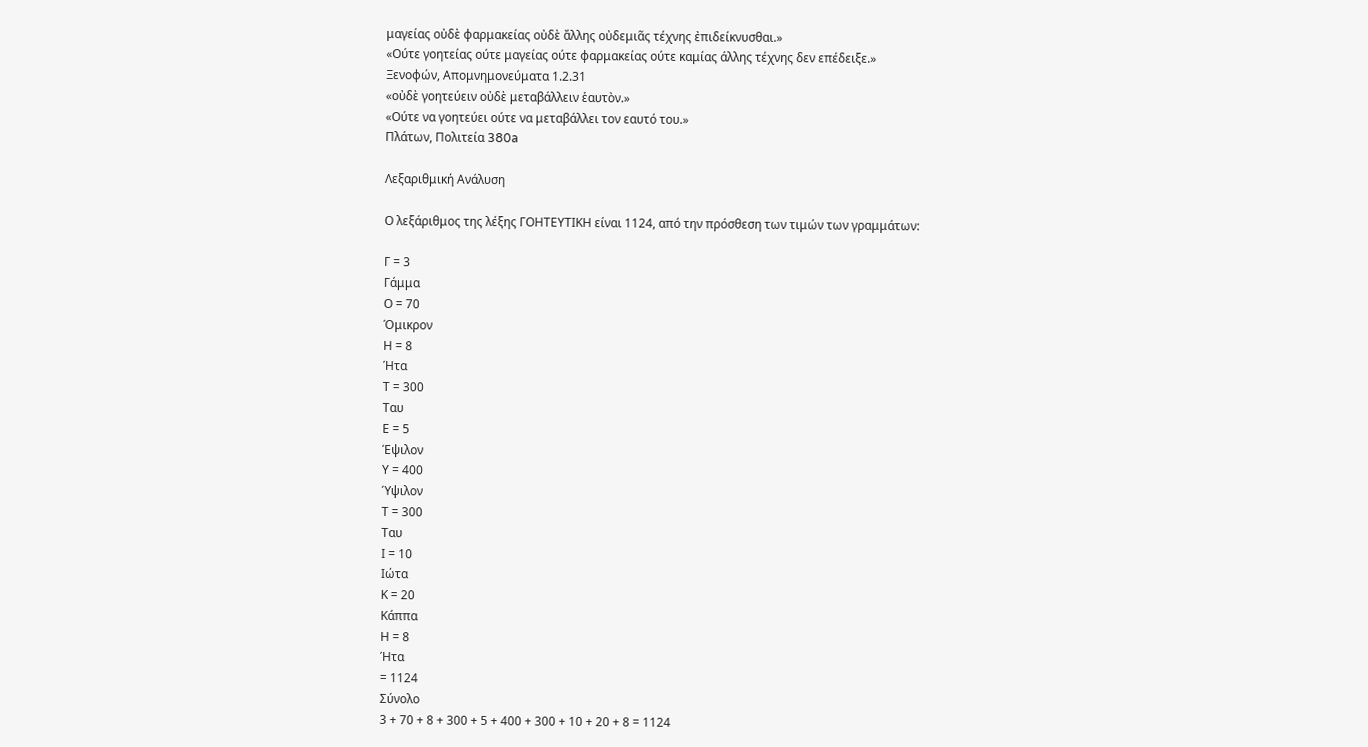μαγείας οὐδὲ φαρμακείας οὐδὲ ἄλλης οὐδεμιᾶς τέχνης ἐπιδείκνυσθαι.»
«Ούτε γοητείας ούτε μαγείας ούτε φαρμακείας ούτε καμίας άλλης τέχνης δεν επέδειξε.»
Ξενοφών, Απομνημονεύματα 1.2.31
«οὐδὲ γοητεύειν οὐδὲ μεταβάλλειν ἑαυτὸν.»
«Ούτε να γοητεύει ούτε να μεταβάλλει τον εαυτό του.»
Πλάτων, Πολιτεία 380a

Λεξαριθμική Ανάλυση

Ο λεξάριθμος της λέξης ΓΟΗΤΕΥΤΙΚΗ είναι 1124, από την πρόσθεση των τιμών των γραμμάτων:

Γ = 3
Γάμμα
Ο = 70
Όμικρον
Η = 8
Ήτα
Τ = 300
Ταυ
Ε = 5
Έψιλον
Υ = 400
Ύψιλον
Τ = 300
Ταυ
Ι = 10
Ιώτα
Κ = 20
Κάππα
Η = 8
Ήτα
= 1124
Σύνολο
3 + 70 + 8 + 300 + 5 + 400 + 300 + 10 + 20 + 8 = 1124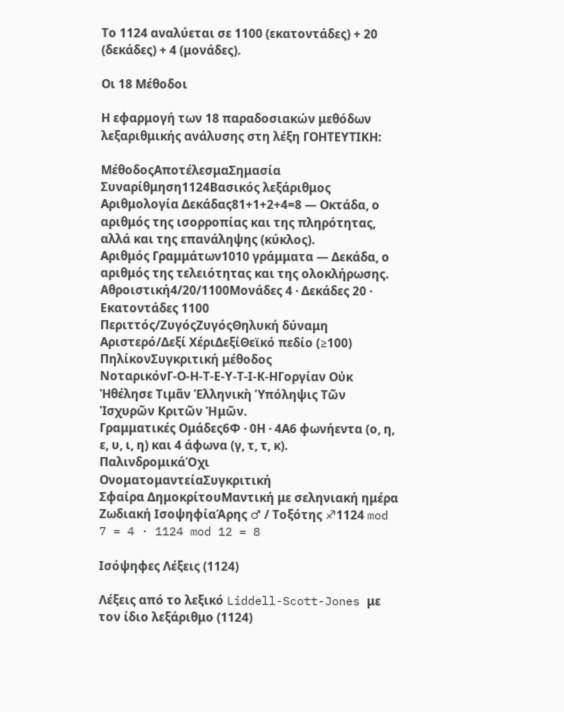Το 1124 αναλύεται σε 1100 (εκατοντάδες) + 20 (δεκάδες) + 4 (μονάδες).

Οι 18 Μέθοδοι

Η εφαρμογή των 18 παραδοσιακών μεθόδων λεξαριθμικής ανάλυσης στη λέξη ΓΟΗΤΕΥΤΙΚΗ:

ΜέθοδοςΑποτέλεσμαΣημασία
Συναρίθμηση1124Βασικός λεξάριθμος
Αριθμολογία Δεκάδας81+1+2+4=8 — Οκτάδα, ο αριθμός της ισορροπίας και της πληρότητας, αλλά και της επανάληψης (κύκλος).
Αριθμός Γραμμάτων1010 γράμματα — Δεκάδα, ο αριθμός της τελειότητας και της ολοκλήρωσης.
Αθροιστική4/20/1100Μονάδες 4 · Δεκάδες 20 · Εκατοντάδες 1100
Περιττός/ΖυγόςΖυγόςΘηλυκή δύναμη
Αριστερό/Δεξί ΧέριΔεξίΘεϊκό πεδίο (≥100)
ΠηλίκονΣυγκριτική μέθοδος
ΝοταρικόνΓ-Ο-Η-Τ-Ε-Υ-Τ-Ι-Κ-ΗΓοργίαν Οὐκ Ἠθέλησε Τιμᾶν Ἑλληνικὴ Ὑπόληψις Τῶν Ἰσχυρῶν Κριτῶν Ἡμῶν.
Γραμματικές Ομάδες6Φ · 0Η · 4Α6 φωνήεντα (ο, η, ε, υ, ι, η) και 4 άφωνα (γ, τ, τ, κ).
ΠαλινδρομικάΌχι
ΟνοματομαντείαΣυγκριτική
Σφαίρα ΔημοκρίτουΜαντική με σεληνιακή ημέρα
Ζωδιακή ΙσοψηφίαΆρης ♂ / Τοξότης ♐1124 mod 7 = 4 · 1124 mod 12 = 8

Ισόψηφες Λέξεις (1124)

Λέξεις από το λεξικό Liddell-Scott-Jones με τον ίδιο λεξάριθμο (1124)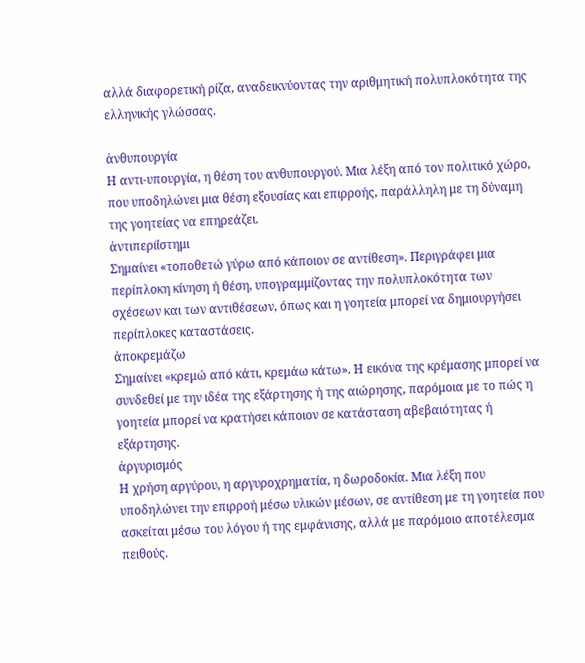αλλά διαφορετική ρίζα, αναδεικνύοντας την αριθμητική πολυπλοκότητα της ελληνικής γλώσσας.

ἀνθυπουργία
Η αντι-υπουργία, η θέση του ανθυπουργού. Μια λέξη από τον πολιτικό χώρο, που υποδηλώνει μια θέση εξουσίας και επιρροής, παράλληλη με τη δύναμη της γοητείας να επηρεάζει.
ἀντιπεριί̈στημι
Σημαίνει «τοποθετώ γύρω από κάποιον σε αντίθεση». Περιγράφει μια περίπλοκη κίνηση ή θέση, υπογραμμίζοντας την πολυπλοκότητα των σχέσεων και των αντιθέσεων, όπως και η γοητεία μπορεί να δημιουργήσει περίπλοκες καταστάσεις.
ἀποκρεμάζω
Σημαίνει «κρεμώ από κάτι, κρεμάω κάτω». Η εικόνα της κρέμασης μπορεί να συνδεθεί με την ιδέα της εξάρτησης ή της αιώρησης, παρόμοια με το πώς η γοητεία μπορεί να κρατήσει κάποιον σε κατάσταση αβεβαιότητας ή εξάρτησης.
ἀργυρισμός
Η χρήση αργύρου, η αργυροχρηματία, η δωροδοκία. Μια λέξη που υποδηλώνει την επιρροή μέσω υλικών μέσων, σε αντίθεση με τη γοητεία που ασκείται μέσω του λόγου ή της εμφάνισης, αλλά με παρόμοιο αποτέλεσμα πειθούς.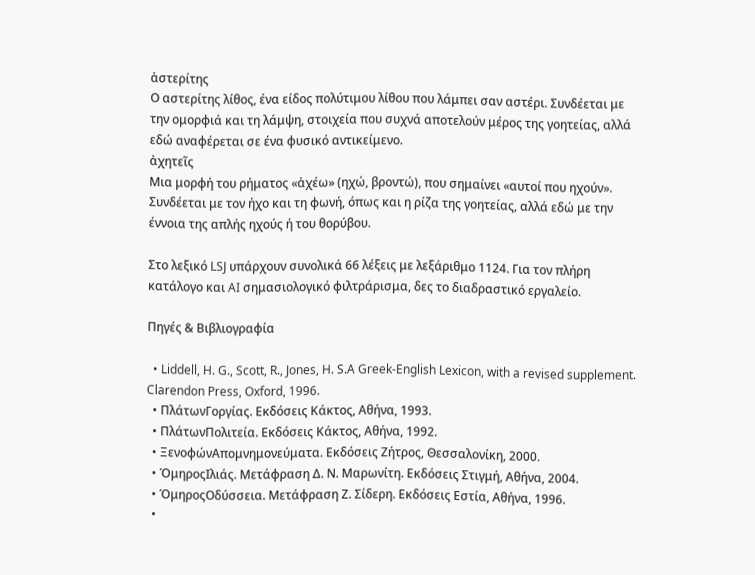ἀστερίτης
Ο αστερίτης λίθος, ένα είδος πολύτιμου λίθου που λάμπει σαν αστέρι. Συνδέεται με την ομορφιά και τη λάμψη, στοιχεία που συχνά αποτελούν μέρος της γοητείας, αλλά εδώ αναφέρεται σε ένα φυσικό αντικείμενο.
ἀχητεῖς
Μια μορφή του ρήματος «ἀχέω» (ηχώ, βροντώ), που σημαίνει «αυτοί που ηχούν». Συνδέεται με τον ήχο και τη φωνή, όπως και η ρίζα της γοητείας, αλλά εδώ με την έννοια της απλής ηχούς ή του θορύβου.

Στο λεξικό LSJ υπάρχουν συνολικά 66 λέξεις με λεξάριθμο 1124. Για τον πλήρη κατάλογο και AI σημασιολογικό φιλτράρισμα, δες το διαδραστικό εργαλείο.

Πηγές & Βιβλιογραφία

  • Liddell, H. G., Scott, R., Jones, H. S.A Greek-English Lexicon, with a revised supplement. Clarendon Press, Oxford, 1996.
  • ΠλάτωνΓοργίας. Εκδόσεις Κάκτος, Αθήνα, 1993.
  • ΠλάτωνΠολιτεία. Εκδόσεις Κάκτος, Αθήνα, 1992.
  • ΞενοφώνΑπομνημονεύματα. Εκδόσεις Ζήτρος, Θεσσαλονίκη, 2000.
  • ΌμηροςΙλιάς. Μετάφραση Δ. Ν. Μαρωνίτη. Εκδόσεις Στιγμή, Αθήνα, 2004.
  • ΌμηροςΟδύσσεια. Μετάφραση Ζ. Σίδερη. Εκδόσεις Εστία, Αθήνα, 1996.
  •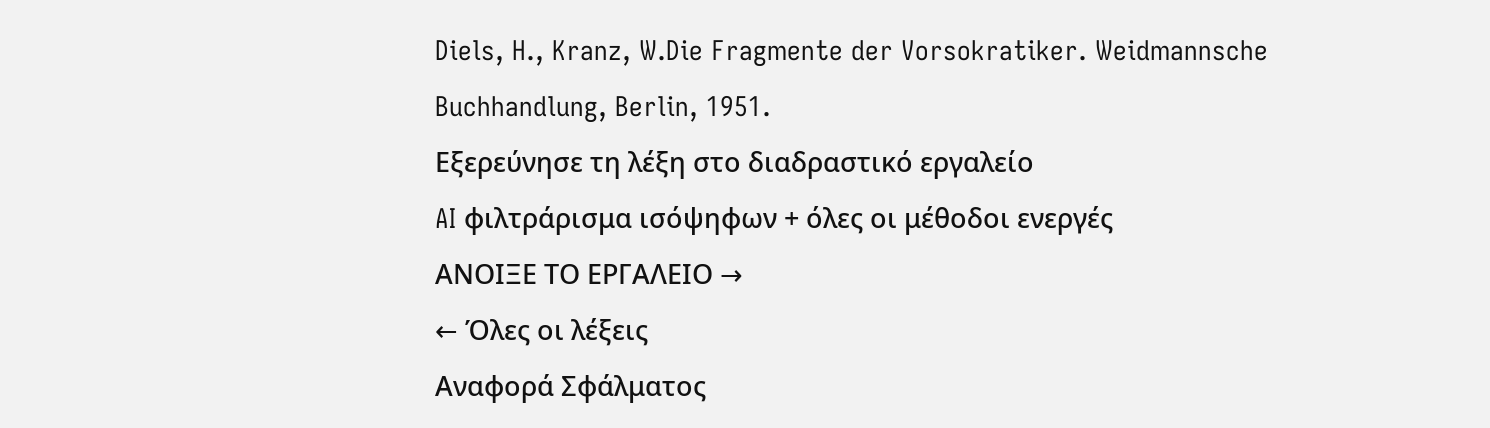Diels, H., Kranz, W.Die Fragmente der Vorsokratiker. Weidmannsche Buchhandlung, Berlin, 1951.
Εξερεύνησε τη λέξη στο διαδραστικό εργαλείο
AI φιλτράρισμα ισόψηφων + όλες οι μέθοδοι ενεργές
ΑΝΟΙΞΕ ΤΟ ΕΡΓΑΛΕΙΟ →
← Όλες οι λέξεις
Αναφορά Σφάλματος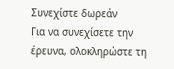Συνεχίστε δωρεάν
Για να συνεχίσετε την έρευνα, ολοκληρώστε τη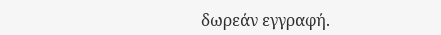δωρεάν εγγραφή.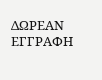ΔΩΡΕΑΝ ΕΓΓΡΑΦΗ